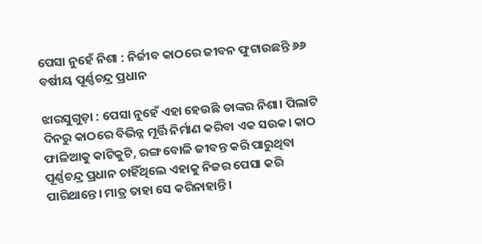ପେସା ନୁହେଁ ନିଶା : ନିର୍ଜୀବ କାଠରେ ଜୀବନ ଫୁଟାଉଛନ୍ତି ୬୬ ବର୍ଷୀୟ ପୂର୍ଣ୍ଣଚନ୍ଦ୍ର ପ୍ରଧାନ

ଝାରସୁଗୁଡ଼ା : ପେସା ନୁହେଁ ଏହା ହେଉଛି ତାଙ୍କର ନିଶା। ପିଲାଟି ଦିନରୁ କାଠରେ ବିଭିନ୍ନ ମୂର୍ତ୍ତି ନିର୍ମାଣ କରିବା ଏକ ସଉକ। କାଠ ଫାଳିଆକୁ କାଟିକୁଟି, ରଙ୍ଗ ବୋଳି ଜୀବନ୍ତ କରି ପାରୁଥିବା ପୂର୍ଣ୍ଣଚନ୍ଦ୍ର ପ୍ରଧାନ ଚାହିଁଥିଲେ ଏହାକୁ ନିଜର ପେସା କରି ପାରିଥାନ୍ତେ। ମାତ୍ର ତାହା ସେ କରିନାହାନ୍ତି।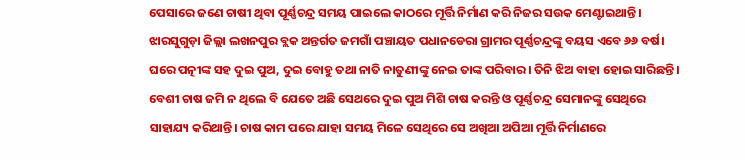ପେସାରେ ଜଣେ ଚାଷୀ ଥିବା ପୂର୍ଣ୍ଣଚନ୍ଦ୍ର ସମୟ ପାଇଲେ କାଠରେ ମୂର୍ତ୍ତି ନିର୍ମାଣ କରି ନିଜର ସଉକ ମେଣ୍ଟାଇଥାନ୍ତି। ଝାରସୁଗୁଡ଼ା ଜିଲ୍ଲା ଲଖନପୁର ବ୍ଲକ ଅନ୍ତର୍ଗତ ଜମଗାଁ ପଞ୍ଚାୟତ ପଧାନଡେରା ଗ୍ରାମର ପୂର୍ଣ୍ଣଚନ୍ଦ୍ରଙ୍କୁ ବୟସ ଏବେ ୬୬ ବର୍ଷ। ଘରେ ପତ୍ନୀଙ୍କ ସହ ଦୁଇ ପୁଅ, ଦୁଇ ବୋହୁ ତଥା ନାତି ନାତୁଣୀଙ୍କୁ ନେଇ ତାଙ୍କ ପରିବାର। ତିନି ଝିଅ ବାହା ହୋଇ ସାରିଛନ୍ତି। ବେଶୀ ଚାଷ ଜମି ନ ଥିଲେ ବି ଯେତେ ଅଛି ସେଥରେ ଦୁଇ ପୁଅ ମିଶି ଚାଷ କରନ୍ତି ଓ ପୂର୍ଣ୍ଣଚନ୍ଦ୍ର ସେମାନଙ୍କୁ ସେଥିରେ ସାହାଯ୍ୟ କରିଥାନ୍ତି। ଚାଷ କାମ ପରେ ‌ଯାହା ସମୟ ମିଳେ ସେଥିରେ ସେ ଅଖିଆ ଅପିଆ ମୂର୍ତ୍ତି ନିର୍ମାଣରେ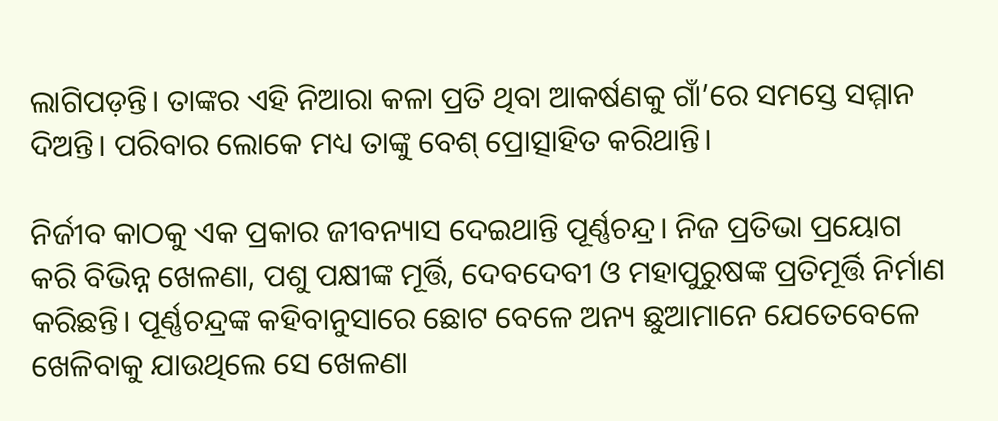ଲାଗିପଡ଼ନ୍ତି। ତାଙ୍କର ଏହି ନିଆରା କଳା ପ୍ରତି ଥିବା ଆକର୍ଷଣକୁ ଗାଁ’ରେ ସମସ୍ତେ ସମ୍ମାନ ଦିଅନ୍ତି। ପରିବାର ଲୋ‌କେ ମଧ୍ୟ ତାଙ୍କୁ ବେଶ୍‌ ପ୍ରୋତ୍ସାହିତ କରିଥାନ୍ତି।

ନିର୍ଜୀବ କାଠକୁ ଏକ ପ୍ରକାର ଜୀବନ୍ୟାସ ଦେଇଥାନ୍ତି ପୂର୍ଣ୍ଣଚନ୍ଦ୍ର। ନିଜ ପ୍ରତିଭା ପ୍ରୟୋଗ କରି ବିଭିନ୍ନ ଖେଳଣା, ପଶୁ ପକ୍ଷୀଙ୍କ ମୂର୍ତ୍ତି, ଦେବଦେବୀ ଓ ମହାପୁରୁଷଙ୍କ ପ୍ରତିମୂର୍ତ୍ତି ନିର୍ମାଣ କରିଛନ୍ତି। ପୂର୍ଣ୍ଣଚନ୍ଦ୍ରଙ୍କ କହିବାନୁସାରେ ଛୋଟ ବେଳେ ଅନ୍ୟ ଛୁଆମାନେ ଯେତେବେଳେ ଖେଳିବାକୁ ଯାଉଥିଲେ ସେ ଖେଳଣା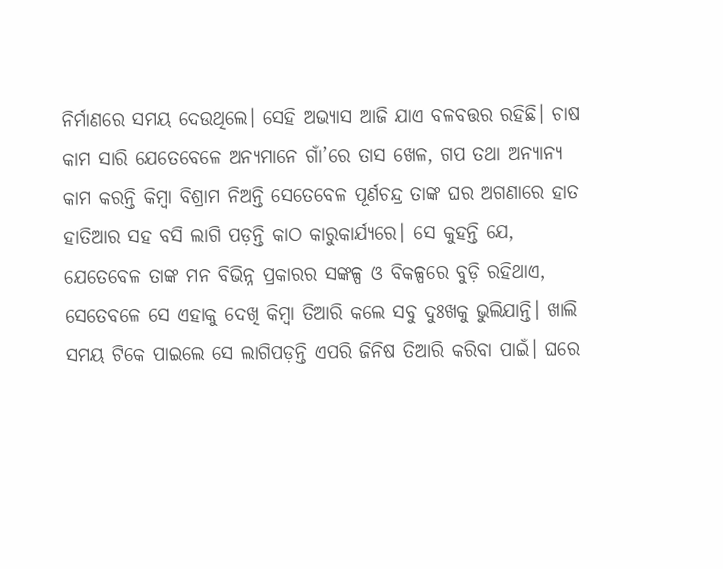ନିର୍ମାଣରେ ସମୟ ଦେଉଥିଲେ। ସେହି ଅଭ୍ୟାସ ଆଜି ଯାଏ ବଳବତ୍ତର ରହିଛି। ଚାଷ କାମ ସାରି ଯେତେବେଳେ ଅନ୍ୟମାନେ ଗାଁ’ରେ ତାସ ଖେଳ, ଗପ ତଥା ଅନ୍ୟାନ୍ୟ କାମ କରନ୍ତି କିମ୍ବା ବିଶ୍ରାମ ନିଅନ୍ତି ସେତେବେଳ ପୂର୍ଣଚନ୍ଦ୍ର ତାଙ୍କ ଘର ଅଗଣାରେ ହାତ ହାତିଆର ସହ ବସି ଲାଗି ପଡ଼ନ୍ତି କାଠ କାରୁକାର୍ଯ୍ୟରେ। ସେ କୁହନ୍ତି ଯେ, ଯେତେବେଳ ତାଙ୍କ ମନ ବିଭିନ୍ନ ପ୍ରକାରର ସଙ୍କଳ୍ପ ଓ ବିକଳ୍ପରେ ବୁଡ଼ି ରହିଥାଏ, ସେତେବଳେ ସେ ଏହାକୁ ଦେଖି କିମ୍ବା ତିଆରି କଲେ ସବୁ ଦୁଃଖକୁ ଭୁଲିଯାନ୍ତି। ଖାଲି ସମୟ ଟିକେ ପାଇଲେ ସେ ଲାଗିପଡ଼ନ୍ତି ଏପରି ଜିନିଷ ତିଆରି କରିବା ପାଇଁ। ଘରେ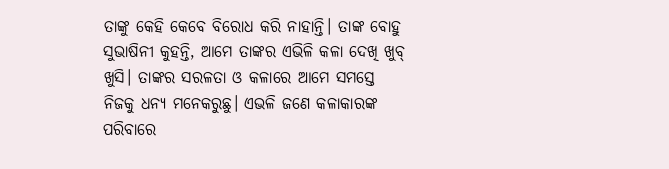ତାଙ୍କୁ କେହି କେବେ ବିରୋଧ କରି ନାହାନ୍ତି। ତାଙ୍କ ବୋହୁ ସୁଭାଷିନୀ କୁହନ୍ତି, ଆମେ ତାଙ୍କର ଏଭିଳି କଳା ଦେଖି ଖୁବ୍‌ ଖୁସି। ତାଙ୍କର ସରଳତା ଓ କଳାରେ ଆମେ ସମସ୍ତେ ନିଜକୁ ଧନ୍ୟ ମନେକରୁଛୁ। ଏଭଳି ଜଣେ କଳାକାରଙ୍କ ପରିବାରେ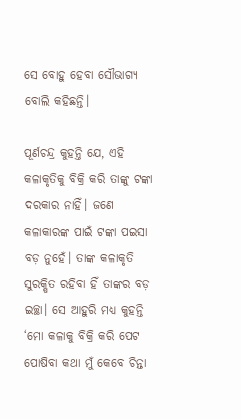ସେ ବୋହୁ ହେବା ସୌଭାଗ୍ୟ ବୋଲି କହିଛନ୍ତି।

ପୂର୍ଣଚନ୍ଦ୍ର କୁହନ୍ତି ଯେ, ଏହି କଳାକୃତିକୁ ବିକ୍ରି କରି ତାଙ୍କୁ ଟଙ୍କା ଦରକାର ନାହିଁ। ଜଣେ କଳାକାରଙ୍କ ପାଇଁ ଟଙ୍କା ପଇସା ବଡ଼ ନୁହେଁ। ତାଙ୍କ କଳାକୃତି ସୁରକ୍ଷିତ ରହିବା ହିଁ ତାଙ୍କର ବଡ଼ ଇଚ୍ଛା। ସେ ଆହୁରି ମଧ୍ୟ କୁହନ୍ତି ‘ମୋ କଳାକୁ ବିକ୍ରି କରି ପେଟ ପୋଷିବା କଥା ମୁଁ କେବେ ଚିନ୍ତା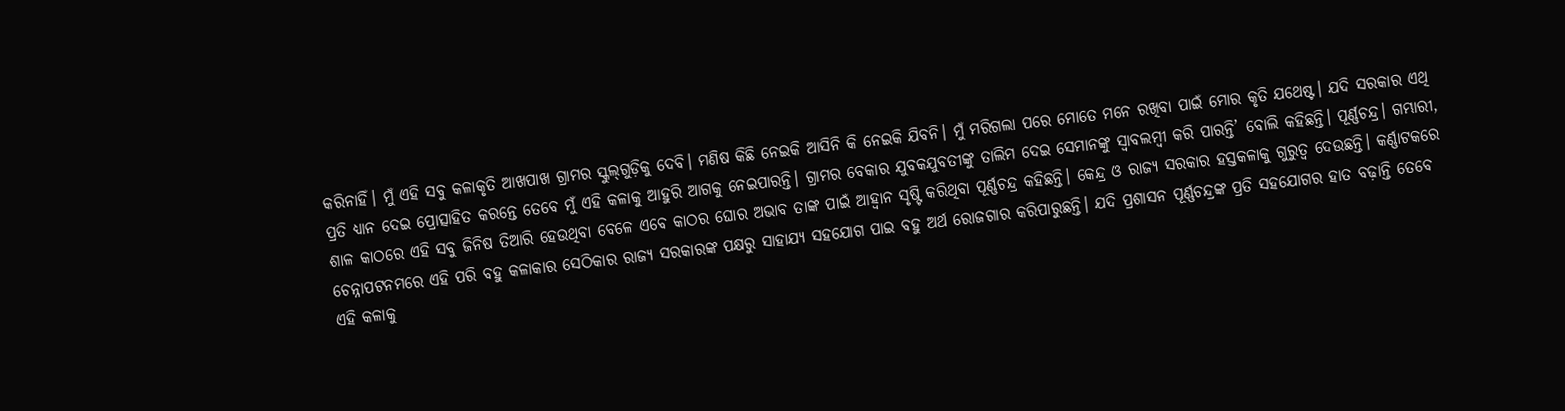କରିନାହିଁ। ମୁଁ ଏହି ସବୁ କଳାକୃତି ଆଖପାଖ ଗ୍ରାମର ସ୍କୁଲ୍‌ଗୁଡ଼ିକୁ ଦେବି। ମଣିଷ କିଛି ନେଇକି ଆସିନି କି ନେଇକି ଯିବନି। ମୁଁ ମରିଗଲା ପରେ ମୋତେ ମନେ ରଖିବା ପାଇଁ ମୋର କୃତି ଯଥେଷ୍ଟ। ଯଦି ସରକାର ଏଥି ପ୍ରତି ଧ୍ୟାନ ଦେଇ ପ୍ରୋତ୍ସାହିତ କରନ୍ତ‌େ ତେବେ ମୁଁ ଏହି କଳାକୁ ଆହୁରି ଆଗକୁ ନେଇପାରନ୍ତି। ଗ୍ରାମର ବେକାର ଯୁବକଯୁବତୀଙ୍କୁ ତାଲିମ ଦେଇ ସେମାନଙ୍କୁ ସ୍ବାବଲମ୍ବୀ କରି ପାରନ୍ତି’ ବୋଲି କହିଛନ୍ତି। ‌ପୂର୍ଣ୍ଣଚନ୍ଦ୍ର। ଗମ୍ଭାରୀ, ଶାଳ କାଠରେ ଏହି ସବୁ ଜିନିଷ ତିଆରି ହେଉଥିବା ବେଳେ ଏବେ କାଠର ଘୋର ଅଭାବ ତାଙ୍କ ପାଇଁ ଆହ୍ବାନ ସୃଷ୍ଟି କରିଥିବା ପୂର୍ଣ୍ଣଚନ୍ଦ୍ର କହିଛନ୍ତି। କେନ୍ଦ୍ର ଓ ରାଜ୍ୟ ସରକାର ହସ୍ତକଳାକୁ ଗୁରୁତ୍ୱ ଦେଉଛନ୍ତି। କର୍ଣ୍ଣାଟକରେ ଚେନ୍ନାପଟନମରେ ଏହି ପରି ବହୁ କଳାକାର ସେଠିକାର ରାଜ୍ୟ ସରକାରଙ୍କ ପକ୍ଷରୁ ସାହାଯ୍ୟ ସହଯୋଗ ପାଇ ବହୁ ଅର୍ଥ ରୋଜଗାର କରିପାରୁଛନ୍ତି। ଯଦି ପ୍ରଶାସନ ପୂର୍ଣ୍ଣଚନ୍ଦ୍ରଙ୍କ ପ୍ରତି ସହଯୋଗର ହାତ ବଢ଼ାନ୍ତି ତେବେ ଏହି କଳାକୁ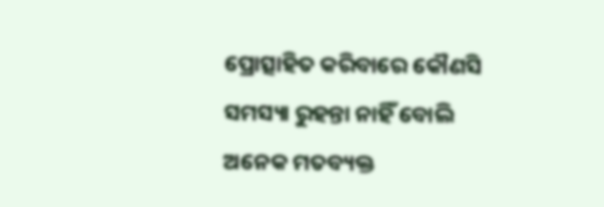ପ୍ରୋତ୍ସାହିତ କରିବାରେ କୌଣସି ସମସ୍ୟା ରୁହନ୍ତା ନାହିଁ ବ‌ୋଲି ଅନେକ ମତବ୍ୟକ୍ତ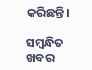କରିଛନ୍ତି।

ସମ୍ବନ୍ଧିତ ଖବର